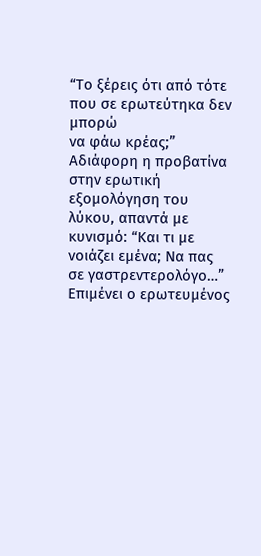“Το ξέρεις ότι από τότε που σε ερωτεύτηκα δεν μπορώ
να φάω κρέας;”
Αδιάφορη η προβατίνα στην ερωτική εξομολόγηση του
λύκου, απαντά με κυνισμό: “Και τι με νοιάζει εμένα; Να πας σε γαστρεντερολόγο…”
Επιμένει ο ερωτευμένος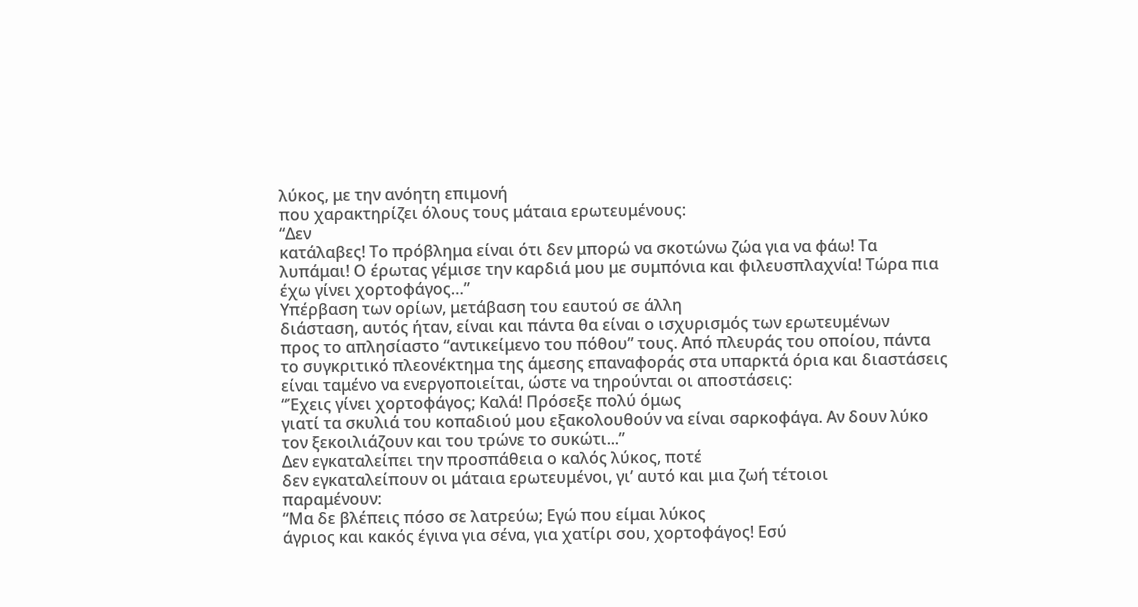λύκος, με την ανόητη επιμονή
που χαρακτηρίζει όλους τους μάταια ερωτευμένους:
“Δεν
κατάλαβες! Το πρόβλημα είναι ότι δεν μπορώ να σκοτώνω ζώα για να φάω! Τα
λυπάμαι! Ο έρωτας γέμισε την καρδιά μου με συμπόνια και φιλευσπλαχνία! Τώρα πια
έχω γίνει χορτοφάγος…”
Υπέρβαση των ορίων, μετάβαση του εαυτού σε άλλη
διάσταση, αυτός ήταν, είναι και πάντα θα είναι ο ισχυρισμός των ερωτευμένων
προς το απλησίαστο “αντικείμενο του πόθου” τους. Από πλευράς του οποίου, πάντα
το συγκριτικό πλεονέκτημα της άμεσης επαναφοράς στα υπαρκτά όρια και διαστάσεις
είναι ταμένο να ενεργοποιείται, ώστε να τηρούνται οι αποστάσεις:
“Έχεις γίνει χορτοφάγος; Καλά! Πρόσεξε πολύ όμως
γιατί τα σκυλιά του κοπαδιού μου εξακολουθούν να είναι σαρκοφάγα. Αν δουν λύκο
τον ξεκοιλιάζουν και του τρώνε το συκώτι...”
Δεν εγκαταλείπει την προσπάθεια ο καλός λύκος, ποτέ
δεν εγκαταλείπουν οι μάταια ερωτευμένοι, γι’ αυτό και μια ζωή τέτοιοι
παραμένουν:
“Μα δε βλέπεις πόσο σε λατρεύω; Εγώ που είμαι λύκος
άγριος και κακός έγινα για σένα, για χατίρι σου, χορτοφάγος! Εσύ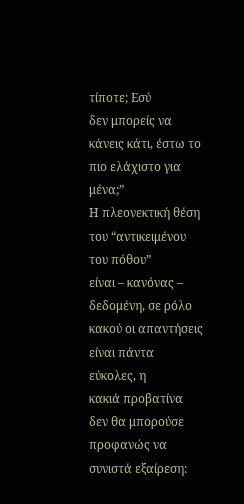τίποτε; Εσύ
δεν μπορείς να κάνεις κάτι, έστω το πιο ελάχιστο για μένα;”
Η πλεονεκτική θέση του “αντικειμένου του πόθου”
είναι – κανόνας – δεδομένη, σε ρόλο κακού οι απαντήσεις είναι πάντα εύκολες, η
κακιά προβατίνα δεν θα μπορούσε προφανώς να συνιστά εξαίρεση: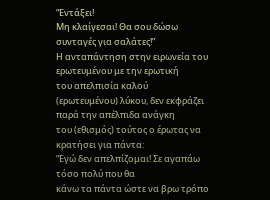“Εντάξει!
Μη κλαίγεσαι! Θα σου δώσω συνταγές για σαλάτες!”
Η ανταπάντηση στην ειρωνεία του ερωτευμένου με την ερωτική
του απελπισία καλού (ερωτευμένου) λύκου, δεν εκφράζει παρά την απέλπιδα ανάγκη
του (εθισμός) τούτος ο έρωτας να κρατήσει για πάντα:
“Εγώ δεν απελπίζομαι! Σε αγαπάω τόσο πολύ που θα
κάνω τα πάντα ώστε να βρω τρόπο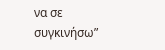να σε συγκινήσω”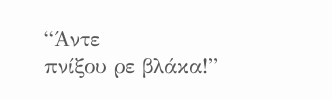“Άντε
πνίξου ρε βλάκα!”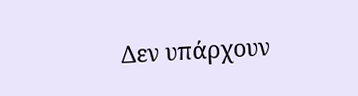Δεν υπάρχουν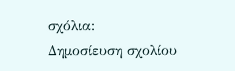σχόλια:
Δημοσίευση σχολίου